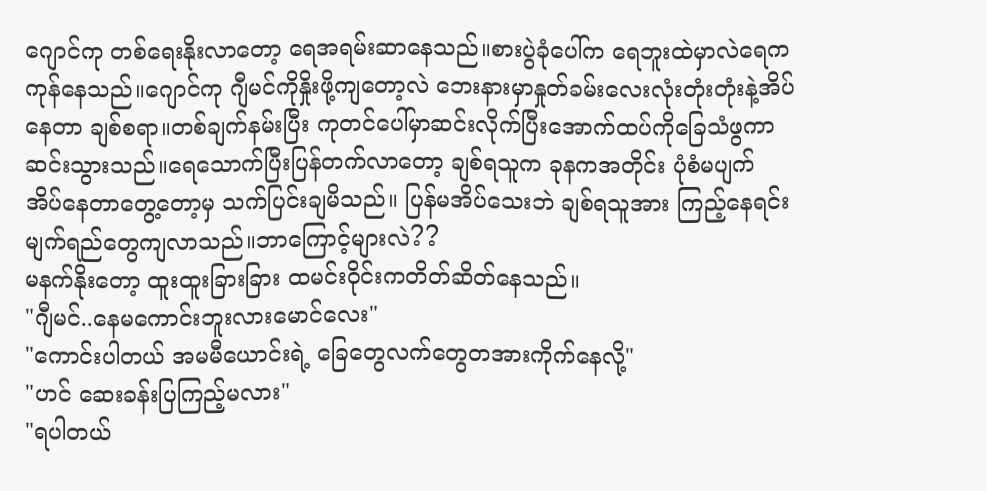ဂျောင်ကု တစ်ရေးနိုးလာတော့ ရေအရမ်းဆာနေသည်။စားပွဲခုံပေါ်က ရေဘူးထဲမှာလဲရေကကုန်နေသည်။ဂျောင်ကု ဂျီမင်ကိုနှိုးဖို့ကျတော့လဲ ဘေးနားမှာနှုတ်ခမ်းလေးလုံးတုံးတုံးနဲ့အိပ်နေတာ ချစ်စရာ။တစ်ချက်နမ်းပြီး ကုတင်ပေါ်မှာဆင်းလိုက်ပြီးအောက်ထပ်ကိုခြေသံဖွကာ ဆင်းသွားသည်။ရေသောက်ပြီးပြန်တက်လာတော့ ချစ်ရသူက ခုနကအတိုင်း ပုံစံမပျက် အိပ်နေတာတွေ့တော့မှ သက်ပြင်းချမိသည်။ ပြန်မအိပ်သေးဘဲ ချစ်ရသူအား ကြည့်နေရင်း မျက်ရည်တွေကျလာသည်။ဘာကြောင့်များလဲ??
မနက်နိုးတော့ ထူးထူးခြားခြား ထမင်းဝိုင်းကတိတ်ဆိတ်နေသည်။
"ဂျီမင်..နေမကောင်းဘူးလားမောင်လေး"
"ကောင်းပါတယ် အမမီယောင်းရဲ့ ခြေတွေလက်တွေတအားကိုက်နေလို့"
"ဟင် ဆေးခန်းပြကြည့်မလား"
"ရပါတယ်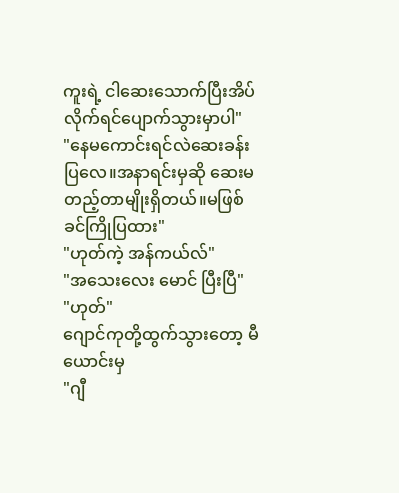ကူးရဲ့ ငါဆေးသောက်ပြီးအိပ်လိုက်ရင်ပျောက်သွားမှာပါ"
"နေမကောင်းရင်လဲဆေးခန်းပြလေ။အနာရင်းမှဆို ဆေးမတည့်တာမျိုးရှိတယ်။မဖြစ်ခင်ကြိုပြထား"
"ဟုတ်ကဲ့ အန်ကယ်လ်"
"အသေးလေး မောင် ပြီးပြီ"
"ဟုတ်"
ဂျောင်ကုတို့ထွက်သွားတော့ မီယောင်းမှ
"ဂျီ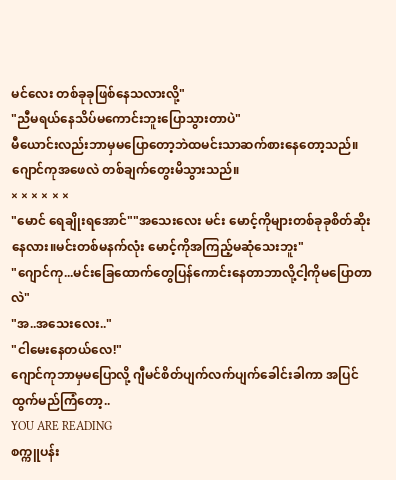မင်လေး တစ်ခုခုဖြစ်နေသလားလို့"
"ညီမရယ်နေသိပ်မကောင်းဘူးပြောသွားတာပဲ"
မီယောင်းလည်းဘာမှမပြောတော့ဘဲထမင်းသာဆက်စားနေတော့သည်။ဂျောင်ကုအဖေလဲ တစ်ချက်တွေးမိသွားသည်။
× × × × × ×
"မောင် ရေချိုးရအောင်""အသေးလေး မင်း မောင့်ကိုများတစ်ခုခုစိတ်ဆိုးနေလား။မင်းတစ်မနက်လုံး မောင့်ကိုအကြည့်မဆုံသေးဘူး"
"ဂျောင်ကု...မင်းခြေထောက်တွေပြန်ကောင်းနေတာဘာလို့ငါ့ကိုမပြောတာလဲ"
"အ..အသေးလေး.."
"ငါမေးနေတယ်လေ!"
ဂျောင်ကုဘာမှမပြောလို့ ဂျီမင်စိတ်ပျက်လက်ပျက်ခေါင်းခါကာ အပြင်ထွက်မည်ကြံတော့..
YOU ARE READING
စက္ကူပန်း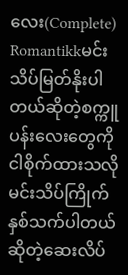လေး(Complete)
Romantikkမင်း သိပ်မြတ်နိုးပါတယ်ဆိုတဲ့စက္ကူပန်းလေးတွေကိုငါစိုက်ထားသလို မင်းသိပ်ကြိုက်နှစ်သက်ပါတယ်ဆိုတဲ့ဆေးလိပ်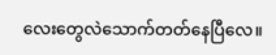လေးတွေလဲသောက်တတ်နေပြီလေ။